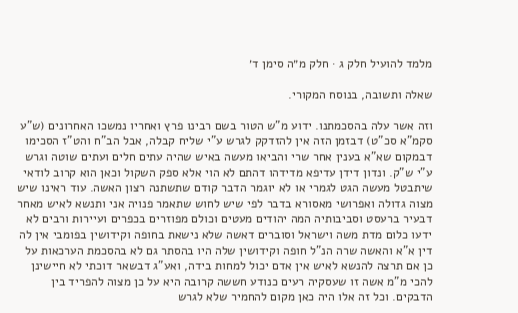מלמד להועיל חלק ג · חלק מ״ה סימן ד׳

שאלה ותשובה, בנוסח המקורי.

וזה אשר עלה בהסכמתנו. ידוע מ"ש הטור בשם רבינו פרץ ואחריו נמשכו האחרונים (ש"ע סקמ"א סכ"ט) דבזמן הזה אין להזדקק לגרש ע"י שליח קבלה, אבל הב"ח והט"ז הסכימו דבמקום שא"א בענין אחר שרי והביאו מעשה באיש שהיה עתים חלים ועתים שוטה וגרש ע"י ש"ק. ונדון דידן עדיפא מדידהו דהתם לא הוי אלא ספק השקול וכאן הוא קרוב לודאי שיתבטל מעשה הגט לגמרי או לא יוגמר הדבר קודם שתשתנה רצון האשה. עוד ראינו שיש מצוה גדולה ואפרושי מאסורא בדבר לפי שיש לחוש שתאמר פנויה אני ותנשא לאיש מאחר דבעיר ברעסט וסביבותיה המה יהודים מעטים וכולם מפוזרים בכפרים ועיירות ורבים לא ידעו כלום מדת משה וישראל וסוברים דאשה שלא נישאת בחופה וקידושין בפומבי אין לה דין א"א והאשה שרה הנ"ל חופה וקידושין שלה היו בהסתר גם לא בהסכמת הערכאות על כן אם תרצה להנשא לאיש אין אדם יכול למחות בידה, ואע"ג דבשאר דוכתי לא חיישינן להכי מ"מ אשה זו שעסקיה רעים כנודע חששה קרובה היא על כן מצוה להפריד בין הדבקים. וכל זה אלו היה כאן מקום להחמיר שלא לגרש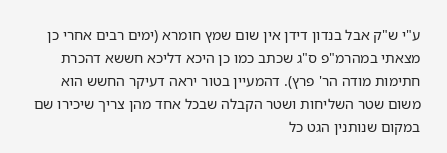ע"י ש"ק אבל בנדון דידן אין שום שמץ חומרא (ימים רבים אחרי כן מצאתי במהרמ"פ ס"ג שכתב כמו כן היכא דליכא חששא דהכרת חתימות מודה הר' פרץ). דהמעיין בטור יראה דעיקר החשש הוא משום שטר השליחות ושטר הקבלה שבכל אחד מהן צריך שיכירו שם במקום שנותנין הגט כל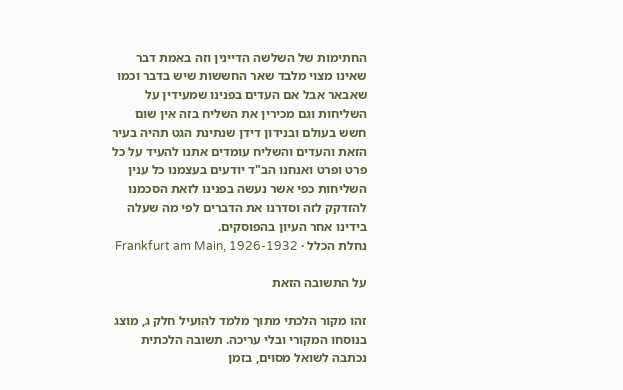החתימות של השלשה הדיינין וזה באמת דבר שאינו מצוי מלבד שאר החששות שיש בדבר וכמו שאבאר אבל אם העדים בפנינו שמעידין על השליחות וגם מכירין את השליח בזה אין שום חשש בעולם ובנידון דידן שנתינת הגט תהיה בעיר הזאת והעדים והשליח עומדים אתנו להעיד על כל פרט ופרט ואנחנו הב"ד יודעים בעצמנו כל ענין השליחות כפי אשר נעשה בפנינו לזאת הסכמנו להזדקק לזה וסדרנו את הדברים לפי מה שעלה בידינו אחר העיון בהפוסקים.
נחלת הכלל · Frankfurt am Main, 1926-1932

על התשובה הזאת

זהו מקור הלכתי מתוך מלמד להועיל חלק ג, מוצג בנוסחו המקורי ובלי עריכה. תשובה הלכתית נכתבה לשואל מסוים, בזמן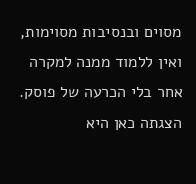מסוים ובנסיבות מסוימות, ואין ללמוד ממנה למקרה אחר בלי הכרעה של פוסק. הצגתה כאן היא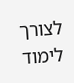לצורך לימוד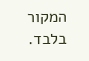המקור בלבד.